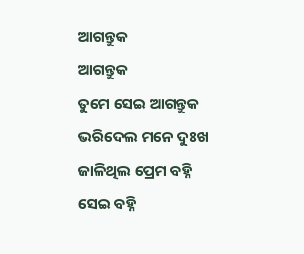ଆଗନ୍ତୁକ
ଆଗନ୍ତୁକ
ତୁମେ ସେଇ ଆଗନ୍ତୁକ
ଭରିଦେଲ ମନେ ଦୁଃଖ
ଜାଳିଥିଲ ପ୍ରେମ ବହ୍ନି
ସେଇ ବହ୍ନି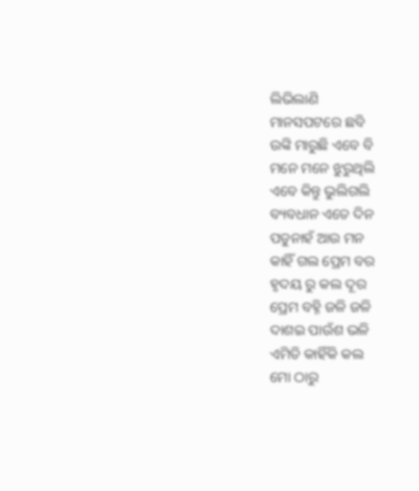ଲିଭିଲାଣି
ମାନସପଟରେ ଛବି
ଉଙ୍କି ମାରୁଛି ଏବେ ବି
ମନେ ମନେ ଝୁରୁଥିଲି
ଏବେ କିନ୍ତୁ ଭୁଲିଗଲି
ବ୍ୟବଧାନ ଏତେ ଦିନ
ପଡୁନାହଁ ଆଉ ମନ
କାହିଁ ଗଲ ପ୍ରେମ ବର
ହୃଦୟ ରୁ କଲ ଦୂର
ପ୍ରେମ ବହ୍ନି ଜଳି ଜଳି
ଦାଶଇ ପାଉଁଶ ଭଳି
ଏମିତି କାହିଁକି କଲ
ମୋ ଠାରୁ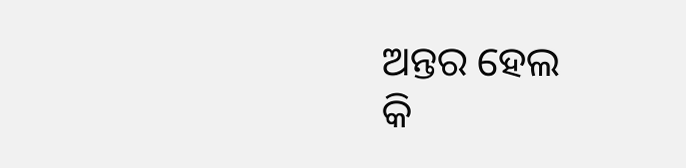ଅନ୍ତର ହେଲ
କି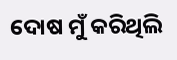ଦୋଷ ମୁଁ କରିଥିଲି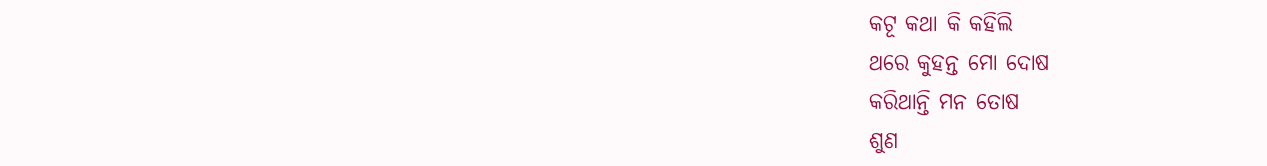କଟୂ କଥା କି କହିଲି
ଥରେ କୁହନ୍ତ ମୋ ଦୋଷ
କରିଥାନ୍ତି ମନ ତୋଷ
ଶୁଣ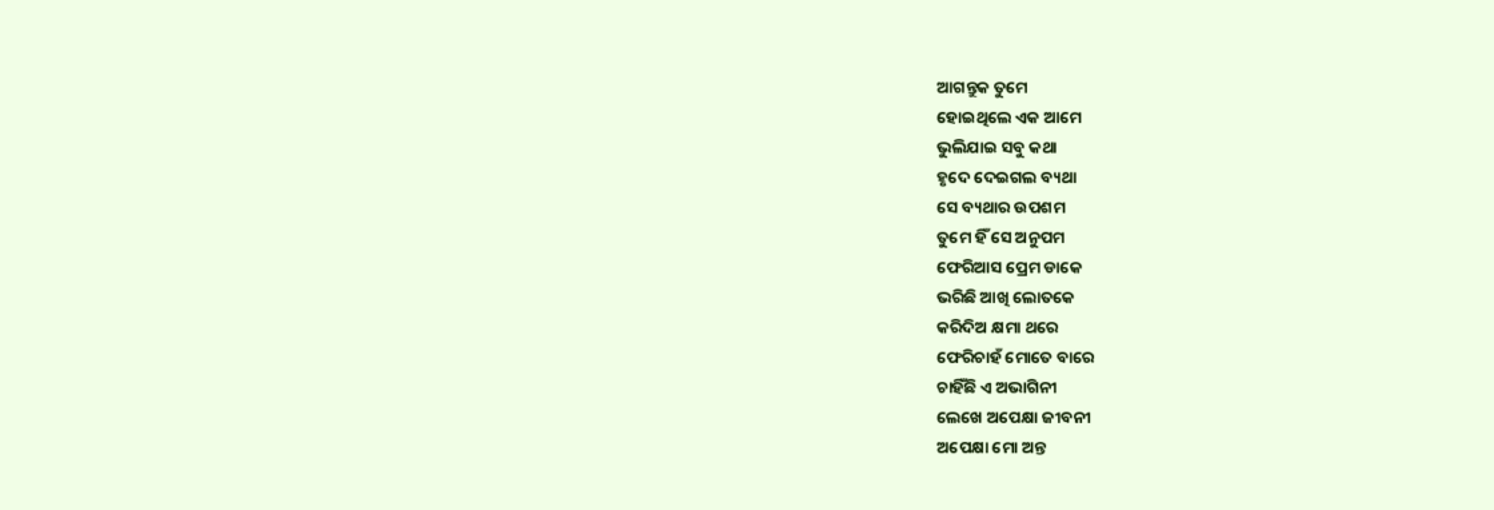ଆଗନ୍ତୁକ ତୁମେ
ହୋଇଥିଲେ ଏକ ଆମେ
ଭୁଲିଯାଇ ସବୁ କଥା
ହୃଦେ ଦେଇଗଲ ବ୍ୟଥା
ସେ ବ୍ୟଥାର ଉପଶମ
ତୁମେ ହିଁ ସେ ଅନୁପମ
ଫେରିଆସ ପ୍ରେମ ଡାକେ
ଭରିଛି ଆଖି ଲୋତକେ
କରିଦିଅ କ୍ଷମା ଥରେ
ଫେରିଚାହଁ ମୋତେ ବାରେ
ଚାହିଁଛି ଏ ଅଭାଗିନୀ
ଲେଖେ ଅପେକ୍ଷା ଜୀବନୀ
ଅପେକ୍ଷା ମୋ ଅନ୍ତ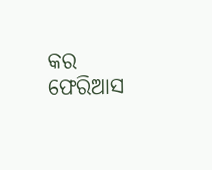କର
ଫେରିଆସ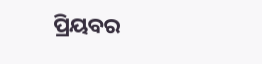ପ୍ରିୟବର